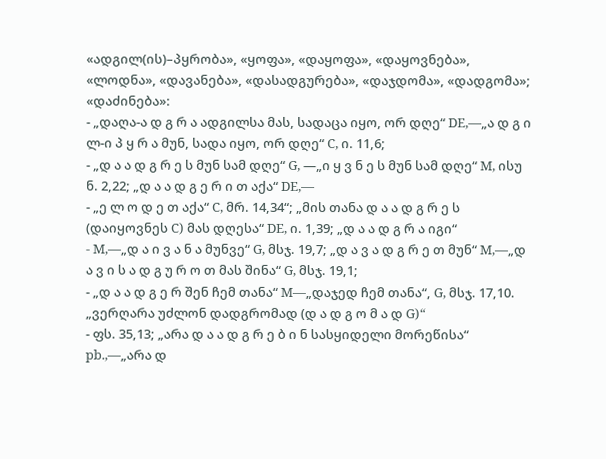«ადგილ(ის)–პყრობა», «ყოფა», «დაყოფა», «დაყოვნება», «ლოდნა», «დავანება», «დასადგურება», «დაჯდომა», «დადგომა»; «დაძინება»:
- „დაღა-ა დ გ რ ა ადგილსა მას, სადაცა იყო, ორ დღე“ DE,—„ა დ გ ი ლ-ი პ ყ რ ა მუნ, სადა იყო, ორ დღე“ C, ი. 11,6;
- „დ ა ა დ გ რ ე ს მუნ სამ დღე“ G, —„ი ყ ვ ნ ე ს მუნ სამ დღე“ M, ისუ ნ. 2,22; „დ ა ა დ გ ე რ ი თ აქა“ DE,—
- „ე ლ ო დ ე თ აქა“ C, მრ. 14,34“; „მის თანა დ ა ა დ გ რ ე ს (დაიყოვნეს C) მას დღესა“ DE, ი. 1,39; „დ ა ა დ გ რ ა იგი“
- M,—„დ ა ი ვ ა ნ ა მუნვე“ G, მსჯ. 19,7; „დ ა ვ ა დ გ რ ე თ მუნ“ M,—„დ ა ვ ი ს ა დ გ უ რ ო თ მას შინა“ G, მსჯ. 19,1;
- „დ ა ა დ გ ე რ შენ ჩემ თანა“ M—„დაჯედ ჩემ თანა“, G, მსჯ. 17,10. „ვერღარა უძლონ დადგრომად (დ ა დ გ ო მ ა დ G)“
- ფს. 35,13; „არა დ ა ა დ გ რ ე ბ ი ნ სასყიდელი მორეწისა“ pb.,—„არა დ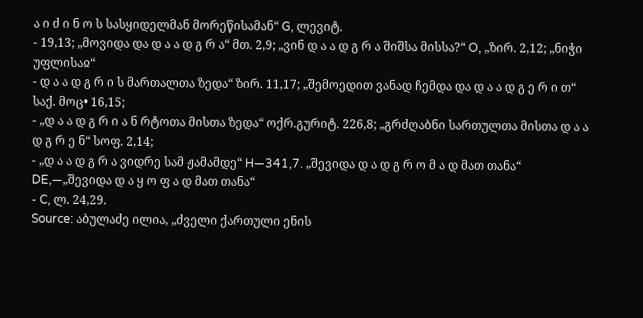ა ი ძ ი ნ ო ს სასყიდელმან მორეწისამან“ G, ლევიტ.
- 19,13; „მოვიდა და დ ა ა დ გ რ ა“ მთ. 2,9; „ვინ დ ა ა დ გ რ ა შიშსა მისსა?“ O, „ზირ. 2,12; „ნიჭი უფლისაჲ“
- დ ა ა დ გ რ ი ს მართალთა ზედა“ ზირ. 11,17; „შემოედით ვანად ჩემდა და დ ა ა დ გ ე რ ი თ“ საქ. მოც• 16,15;
- „დ ა ა დ გ რ ი ა ნ რტოთა მისთა ზედა“ ოქრ.გურიტ. 226,8; „გრძღაბნი სართულთა მისთა დ ა ა დ გ რ ე ნ“ სოფ. 2,14;
- „დ ა ა დ გ რ ა ვიდრე სამ ჟამამდე“ H—341,7. „შევიდა დ ა დ გ რ ო მ ა დ მათ თანა“ DE,—„შევიდა დ ა ყ ო ფ ა დ მათ თანა“
- C, ლ. 24,29.
Source: აბულაძე ილია, „ძველი ქართული ენის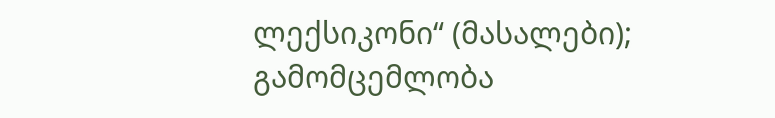ლექსიკონი“ (მასალები); გამომცემლობა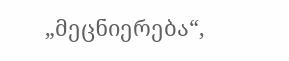„მეცნიერება“,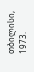თბილისი, 1973.